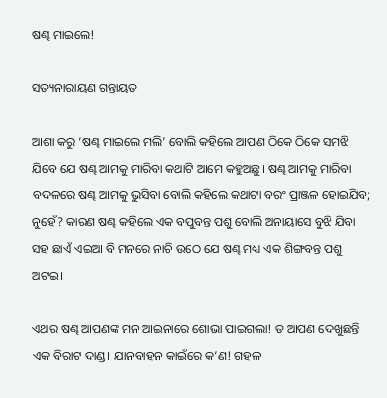ଷଣ୍ଢ ମାଇଲେ!

ସତ୍ୟନାରାୟଣ ଗନ୍ତାୟତ

ଆଶା କରୁ ‘ଷଣ୍ଢ ମାଇଲେ ମଲି’ ବୋଲି କହିଲେ ଆପଣ ଠିକେ ଠିକେ ସମଝି ଯିବେ ଯେ ଷଣ୍ଢ ଆମକୁ ମାରିବା କଥାଟି ଆମେ କହୁଅଛୁ। ଷଣ୍ଢ ଆମକୁ ମାରିବା ବଦଳରେ ଷଣ୍ଢ ଆମକୁ ଭୁସିବା ବୋଲି କହିଲେ କଥାଟା ବରଂ ପ୍ରାଞ୍ଜଳ ହୋଇଯିବ; ନୁହେଁ? କାରଣ ଷଣ୍ଢ କହିଲେ ଏକ ବପୁବନ୍ତ ପଶୁ ବୋଲି ଅନାୟାସେ ବୁଝି ଯିବା ସହ ଛାଏଁ ଏଇଆ ବି ମନରେ ନାଚି ଉଠେ ଯେ ଷଣ୍ଢ ମଧ୍ୟ ଏକ ଶିଙ୍ଗବନ୍ତ ପଶୁ ଅଟଇ।

ଏଥର ଷଣ୍ଢ ଆପଣଙ୍କ ମନ ଆଇନାରେ ଶୋଭା ପାଇଗଲା! ତ ଆପଣ ଦେଖୁଛନ୍ତି ଏକ ବିରାଟ ଦାଣ୍ଡ। ଯାନବାହନ କାଇଁରେ କ’ଣ! ଗହଳ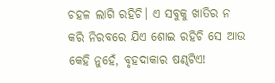ଚହଳ ଲାଗି ରହିଚି। ଏ ସବୁକୁ ଖାତିର ନ କରି ନିରବରେ ଯିଏ ଶୋଇ ରହିଚି ସେ ଆଉ କେହି ନୁହେଁ, ବୃହଦାକାର ଷଣ୍ଢଟିଏ!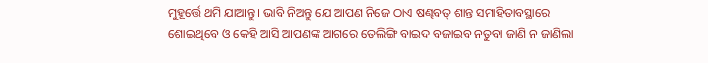ମୁହୂର୍ତ୍ତେ ଥମି ଯାଆନ୍ତୁ। ଭାବି ନିଅନ୍ତୁ ଯେ ଆପଣ ନିଜେ ଠାଏ ଷଣ୍ଢବତ୍‌ ଶାନ୍ତ ସମାହିତାବସ୍ଥାରେ ଶୋଇଥିବେ ଓ କେହି ଆସି ଆପଣଙ୍କ ଆଗରେ ତେଲିଙ୍ଗି ବାଇଦ ବଜାଇବ ନତୁବା ଜାଣି ନ ଜାଣିଲା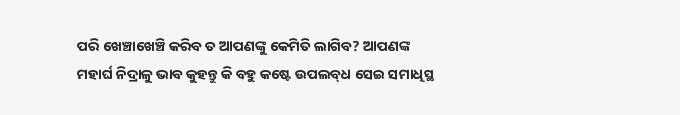ପରି ଖେଞ୍ଚାଖେଞ୍ଚି କରିବ ତ ଆପଣଙ୍କୁ କେମିତି ଲାଗିବ? ଆପଣଙ୍କ ମହାର୍ଘ ନିଦ୍ରାଳୁ ଭାବ କୁହନ୍ତୁ କି ବହୁ କଷ୍ଟେ ଉପଲବ୍‌ଧ ସେଇ ସମାଧିସ୍ଥ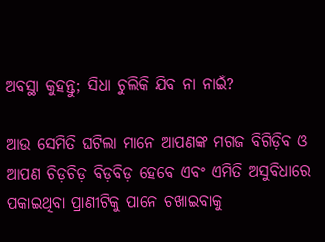ଅବସ୍ଥା କୁହନ୍ତୁ; ସିଧା ଚୁଲିକି ଯିବ ନା ନାଇଁ?

ଆଉ ସେମିତି ଘଟିଲା ମାନେ ଆପଣଙ୍କ ମଗଜ ବିଗିଡ଼ିବ ଓ ଆପଣ ଚିଡ଼ଚିଡ଼ ବିଡ଼ବିଡ଼ ହେବେ ଏବଂ ଏମିତି ଅସୁବିଧାରେ ପକାଇଥିବା ପ୍ରାଣୀଟିକୁ ପାନେ ଚଖାଇବାକୁ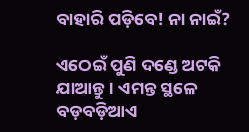ବାହାରି ପଡ଼ିବେ! ନା ନାଇଁ?

ଏଠେଇଁ ପୁଣି ଦଣ୍ଡେ ଅଟକି ଯାଆନ୍ତୁ। ଏମନ୍ତ ସ୍ଥଳେ ବଡ଼ବଡ଼ିଆଏ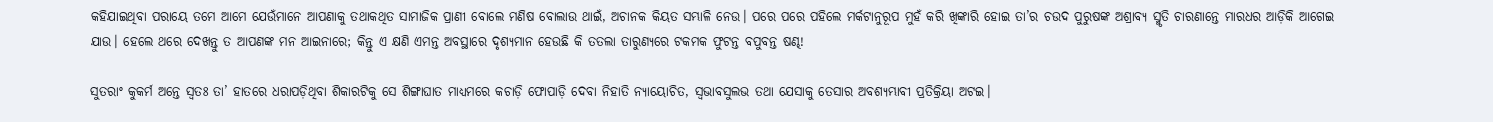କହିଯାଇଥିବା ପରାୟେ ତମେ ଆମେ ଯେଉଁମାନେ ଆପଣାକୁ ତଥାକଥିତ ସାମାଜିକ ପ୍ରାଣୀ ବୋଲେ ମଣିଷ ବୋଲାଉ ଥାଇଁ, ଅଚାନକ କିୟତ ସମ୍ଭାଳି ନେଉ। ପରେ ପରେ ପହିଲେ ମର୍କଟାନୁରୂପ ମୁହଁ କରି ଖିଙ୍କାରି ହୋଇ ତା’ର ଚଉଦ ପୁରୁଷଙ୍କ ଅଶ୍ରାବ୍ୟ ସ୍ମୃତି ଚାରଣାନ୍ତେ ମାରଧର ଆଡ଼ିକି ଆଗେଇ ଯାଉ। ହେଲେ ଥରେ ଦେଖନ୍ତୁ ତ ଆପଣଙ୍କ ମନ ଆଇନାରେ; କିନ୍ତୁ ଏ କ୍ଷଣି ଏମନ୍ତ ଅବସ୍ଥାରେ ଦୃଶ୍ୟମାନ ହେଉଛି କି ତତଲା ତାରୁଣ୍ୟରେ ଟକମକ ଫୁଟନ୍ତ ବପୁବନ୍ତ ଷଣ୍ଢ!

ସୁତରାଂ କୁକର୍ମ ଅନ୍ତେ ସ୍ୱତଃ ତା’ ହାତରେ ଧରାପଡ଼ିଥିବା ଶିକାରଟିକୁ ସେ ଶିଙ୍ଗାଘାତ ମାଧ୍ୟମରେ କଚାଡ଼ି ଫୋପାଡ଼ି ଦେବା ନିହାତି ନ୍ୟାୟୋଚିତ, ସ୍ୱଭାବସୁଲଭ ତଥା ଯେସାକୁ ତେସାର ଅବଶ୍ୟମ୍ଭାବୀ ପ୍ରତିକ୍ରିୟା ଅଟଇ।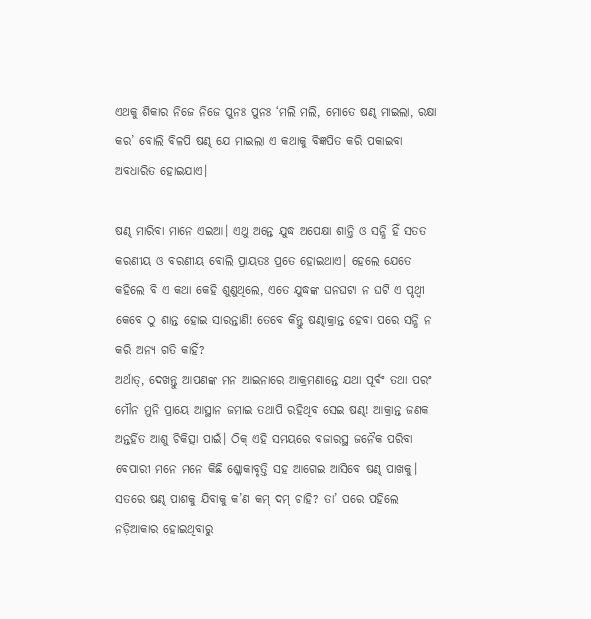ଏଥକୁ ଶିକାର ନିଜେ ନିଜେ ପୁନଃ ପୁନଃ ‘ମଲି ମଲି, ମୋତେ ଷଣ୍ଢ ମାଇଲା, ରକ୍ଷା କର’ ବୋଲି ବିଳପି ଷଣ୍ଢ ଯେ ମାଇଲା ଏ କଥାକୁ ବିଜ୍ଞପିତ କରି ପକାଇବା ଅବଧାରିତ ହୋଇଯାଏ।

ଷଣ୍ଢ ମାରିବା ମାନେ ଏଇଆ। ଏଥୁ ଅନ୍ତେ ଯୁଦ୍ଧ ଅପେକ୍ଷା ଶାନ୍ତି ଓ ସନ୍ଧି ହିଁ ସତତ କରଣୀୟ ଓ ବରଣୀୟ ବୋଲି ପ୍ରାୟତଃ ପ୍ରତେ ହୋଇଥାଏ। ହେଲେ ଯେତେ କହିଲେ ବି ଏ କଥା କେହି ଶୁଣୁଥିଲେ, ଏତେ ଯୁଦ୍ଧଙ୍କ ଘନଘଟା ନ ଘଟି ଏ ପୃଥ୍ବୀ କେବେ ଠୁ ଶାନ୍ତ ହୋଇ ସାରନ୍ତାଣି! ତେବେ କିନ୍ତୁ ଷଣ୍ଢାକ୍ରାନ୍ତ ହେବା ପରେ ସନ୍ଧି ନ କରି ଅନ୍ୟ ଗତି କାହିଁ?
ଅର୍ଥାତ୍‌, ଦେଖନ୍ତୁ ଆପଣଙ୍କ ମନ ଆଇନାରେ ଆକ୍ରମଣାନ୍ତେ ଯଥା ପୂର୍ବଂ ତଥା ପରଂ ମୌନ ମୁନି ପ୍ରାୟେ ଆସ୍ଥାନ ଜମାଇ ତଥାପି ରହିଥିବ ସେଇ ଷଣ୍ଢ! ଆକ୍ରାନ୍ତ ଜଣକ ଅନ୍ତର୍ହିତ ଆଶୁ ଚିକିତ୍ସା ପାଇଁ। ଠିକ୍ ଏହି ସମୟରେ ବଜାରସ୍ଥ ଜନୈକ ପରିବା ବେପାରୀ ମନେ ମନେ କିଛି ଶ୍ଳୋକାବୃତ୍ତି ସହ ଆଗେଇ ଆସିବେ ଷଣ୍ଢ ପାଖକୁ। ସତରେ ଷଣ୍ଢ ପାଶକୁ ଯିବାକୁ କ’ଣ କମ୍ ଦମ୍ ଚାହି? ତା’ ପରେ ପହିଲେ ନଡ଼ିଆକାର ହୋଇଥିବାରୁ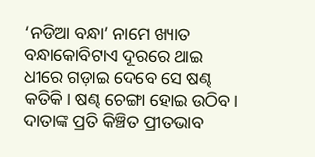‘ନଡିଆ ବନ୍ଧା’ ନାମେ ଖ୍ୟାତ ବନ୍ଧାକୋବିଟାଏ ଦୂରରେ ଥାଇ ଧୀରେ ଗଡ଼ାଇ ଦେବେ ସେ ଷଣ୍ଢ କତିକି। ଷଣ୍ଢ ଚେଙ୍ଗା ହୋଇ ଉଠିବ। ଦାତାଙ୍କ ପ୍ରତି କିଞ୍ଚିତ ପ୍ରୀତଭାବ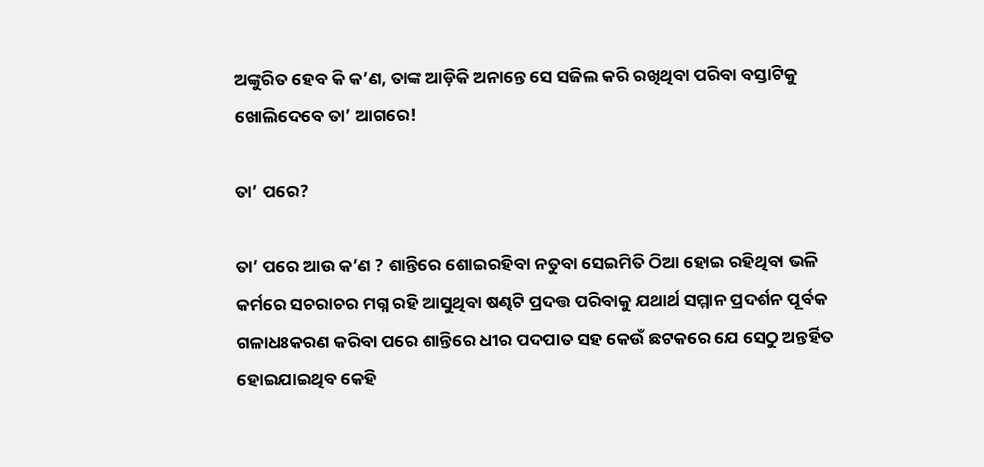ଅଙ୍କୁରିତ ହେବ କି କ’ଣ, ତାଙ୍କ ଆଡ଼ିକି ଅନାନ୍ତେ ସେ ସଜିଲ କରି ରଖିଥିବା ପରିବା ବସ୍ତାଟିକୁ ଖୋଲିଦେବେ ତା’ ଆଗରେ!

ତା’ ପରେ?

ତା’ ପରେ ଆଉ କ’ଣ ? ଶାନ୍ତିରେ ଶୋଇରହିବା ନତୁବା ସେଇମିତି ଠିଆ ହୋଇ ରହିଥିବା ଭଳି କର୍ମରେ ସଚରାଚର ମଗ୍ନ ରହି ଆସୁଥିବା ଷଣ୍ଢଟି ପ୍ରଦତ୍ତ ପରିବାକୁ ଯଥାର୍ଥ ସମ୍ମାନ ପ୍ରଦର୍ଶନ ପୂର୍ବକ ଗଳାଧଃକରଣ କରିବା ପରେ ଶାନ୍ତିରେ ଧୀର ପଦପାତ ସହ କେଉଁ ଛଟକରେ ଯେ ସେଠୁ ଅନ୍ତର୍ହିତ ହୋଇଯାଇଥିବ କେହି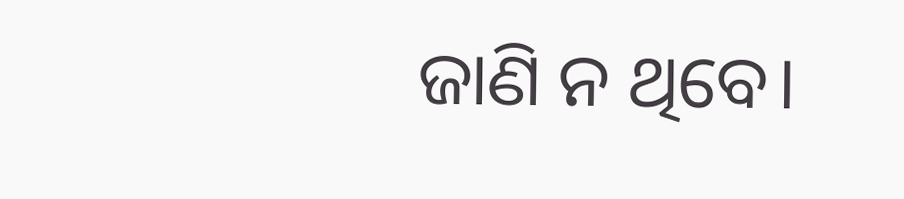ଜାଣି ନ ଥିବେ।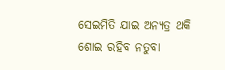ସେଇମିତି ଯାଇ ଅନ୍ୟତ୍ର ଥକି ଶୋଇ ରହିବ ନତୁବା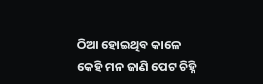ଠିଆ ହୋଇଥିବ କାଳେ କେହି ମନ ଜାଣି ପେଟ ଚିହ୍ନି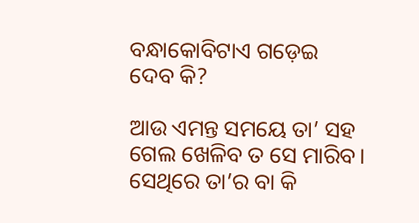ବନ୍ଧାକୋବିଟାଏ ଗଡ଼େଇ ଦେବ କି?

ଆଉ ଏମନ୍ତ ସମୟେ ତା’ ସହ ଗେଲ ଖେଳିବ ତ ସେ ମାରିବ। ସେଥିରେ ତା’ର ବା କି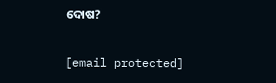ଦୋଷ?

[email protected]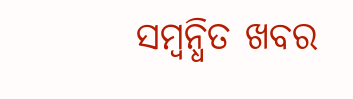ସମ୍ବନ୍ଧିତ ଖବର